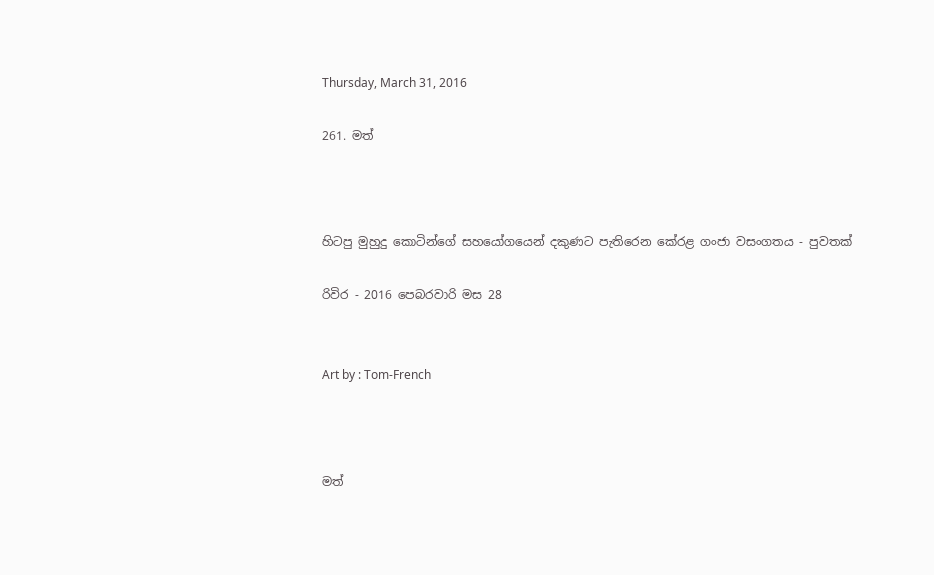Thursday, March 31, 2016

261. මත්



හිටපු මුහුදු කොටින්ගේ සහයෝගයෙන් දකුණට පැතිරෙන කේරළ ගංජා වසංගතය - පුවතක්

රිවිර - 2016 පෙබරවාරි මස 28


Art by : Tom-French



මත්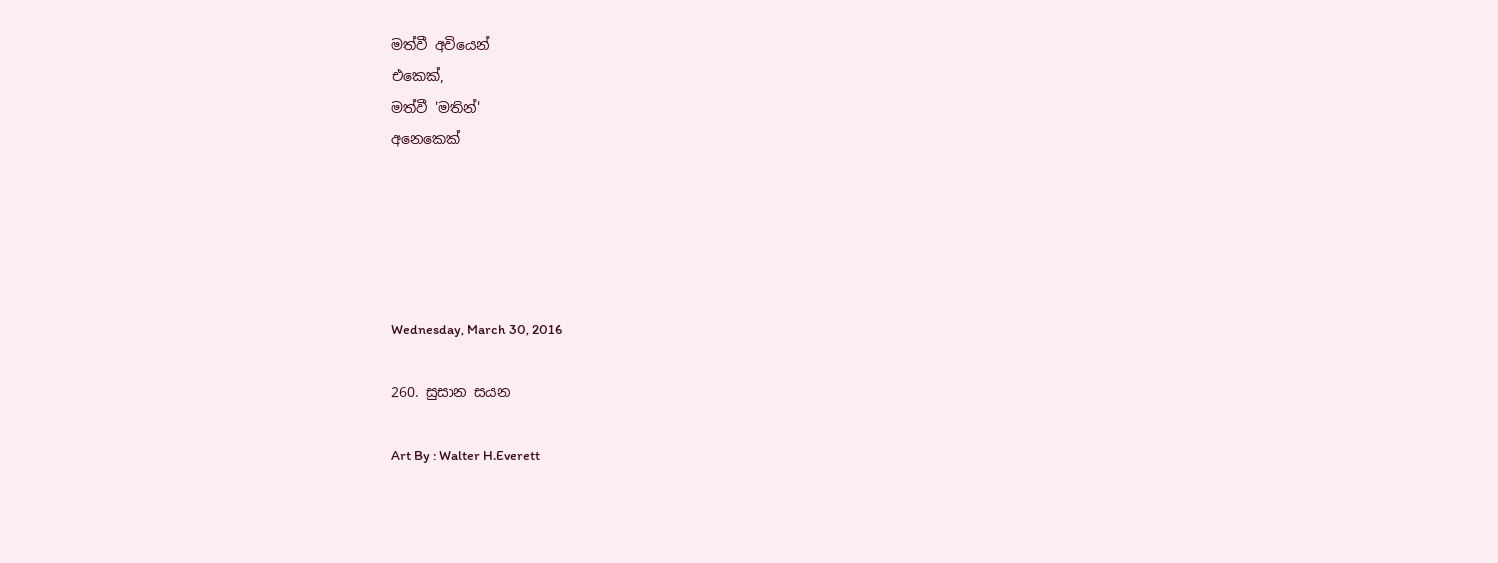මත්වී අවියෙන්
එකෙක්,
මත්වී 'මතින්'
අනෙකෙක්





Wednesday, March 30, 2016

260. සුසාන සයන

Art By : Walter H.Everett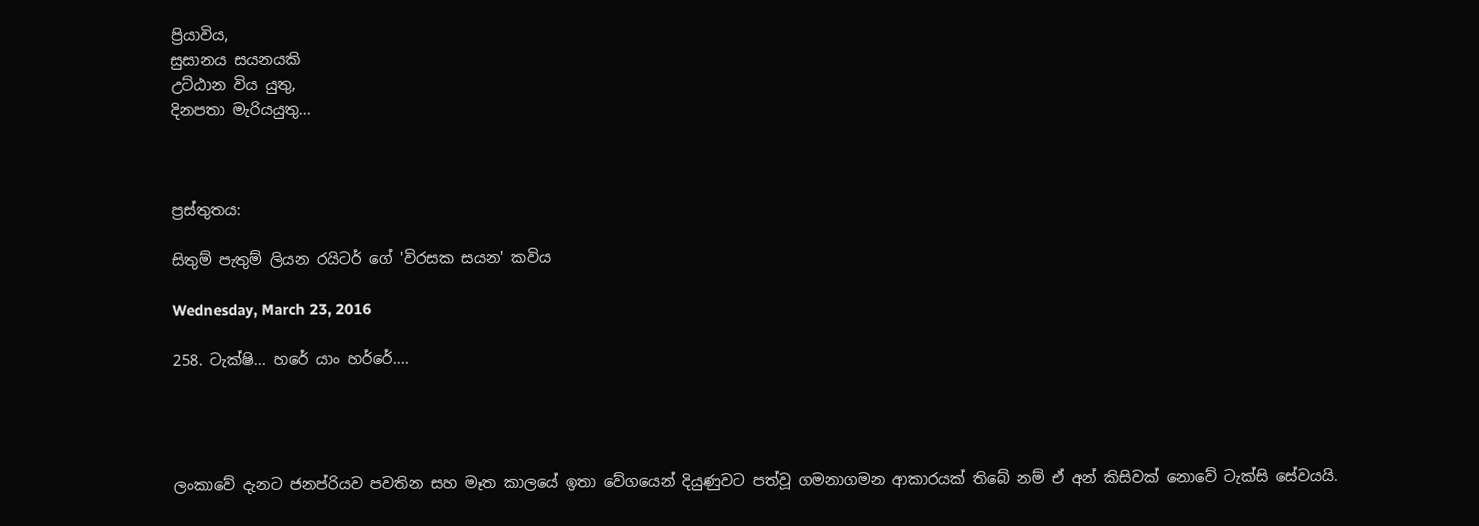ප්‍රියාවිය,
සුසානය සයනයකි
උට්ඨාන විය යුතු,
දිනපතා මැරියයුතු...



ප්‍රස්තුතය:

සිතුම් පැතුම් ලියන රයිටර් ගේ 'විරසක සයන' කවිය

Wednesday, March 23, 2016

258. ටැක්ෂි... හරේ යාං හර්රේ....




ලංකාවේ දැනට ජනප්රියව පවතින සහ මෑත කාලයේ ඉතා වේගයෙන් දියුණුවට පත්වූ ගමනාගමන ආකාරයක් තිබේ නම් ඒ අන් කිසිවක් නොවේ ටැක්සි සේවයයි.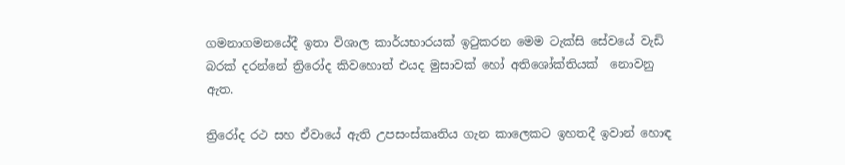ගමනාගමනයේදී ඉතා විශාල කාර්යභාරයක් ඉටුකරන මෙම ටැක්සි සේවයේ වැඩි බරක් දරන්නේ ත්‍රිරෝද කිවහොත් එයද මුසාවක් හෝ අතිශෝක්තියක්  නොවනු ඇත.

ත්‍රිරෝද රථ සහ ඒවායේ ඇති උපසංස්කෘතිය ගැන කාලෙකට ඉහතදී ඉවාන් හොඳ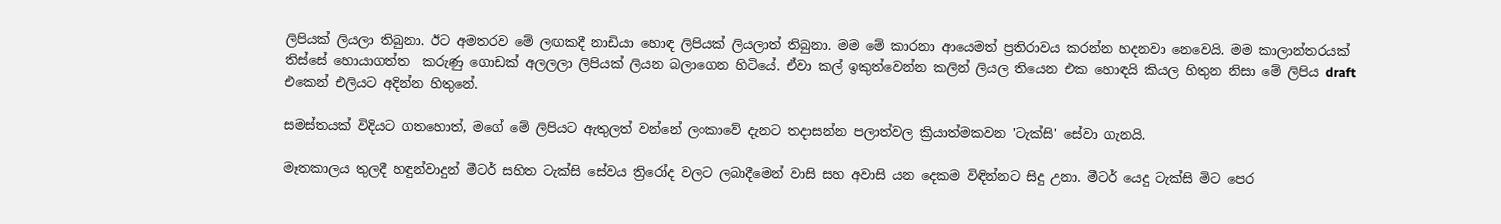ලිපියක් ලියලා තිබුනා. ඊට අමතරව මේ ලඟකදී නාඩියා හොඳ ලිපියක් ලියලාත් තිබුනා. මම මේ කාරනා ආයෙමත් ප්‍රතිරාවය කරන්න හදනවා නෙවෙයි. මම කාලාන්තරයක් තිස්සේ හොයාගත්ත  කරුණු ගොඩක් අලලලා ලිපියක් ලියන බලාගෙන හිටියේ. ඒවා කල් ඉකුත්වෙන්න කලින් ලියල තියෙන එක හොඳයි කියල හිතුන නිසා මේ ලිපිය draft එකෙන් එලියට අදින්න හිතුනේ.

සමස්තයක් විදියට ගතහොත්, මගේ මේ ලිපියට ඇතුලත් වන්නේ ලංකාවේ දැනට තදාසන්න පලාත්වල ක්‍රියාත්මකවන 'ටැක්සි' සේවා ගැනයි.

මෑතකාලය තුලදී හඳුන්වාදුන් මීටර් සහිත ටැක්සි සේවය ත්‍රිරෝද වලට ලබාදීමෙන් වාසි සහ අවාසි යන දෙකම විඳින්නට සිදු උනා. මීටර් යෙදු ටැක්සි මිට පෙර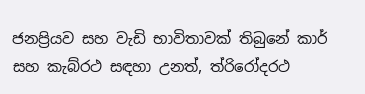ජනප්‍රියව සහ වැඩි භාවිතාවක් තිබුනේ කාර් සහ කැබ්රථ සඳහා උනත්, ත්රිරෝදරථ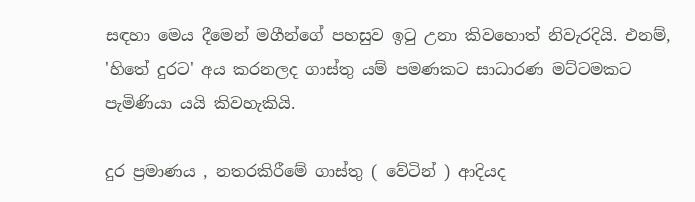සඳහා මෙය දීමෙන් මගීන්ගේ පහසුව ඉටු උනා කිවහොත් නිවැරදියි. එනම්, 'හිතේ දුරට' අය කරනලද ගාස්තු යම් පමණකට සාධාරණ මට්ටමකට පැමිණියා යයි කිවහැකියි.

දුර ප්‍රමාණය , නතරකිරීමේ ගාස්තු ( වේටින් ) ආදියද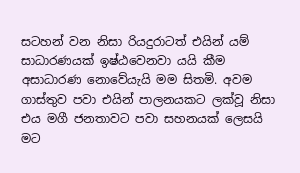සටහන් වන නිසා රියදුරාටත් එයින් යම් සාධාරණයක් ඉෂ්ඨවෙනවා යයි කීම අසාධාරණ නොවේයැයි මම සිතමි. අවම ගාස්තුව පවා එයින් පාලනයකට ලක්වූ නිසා එය මගී ජනතාවට පවා සහනයක් ලෙසයි මට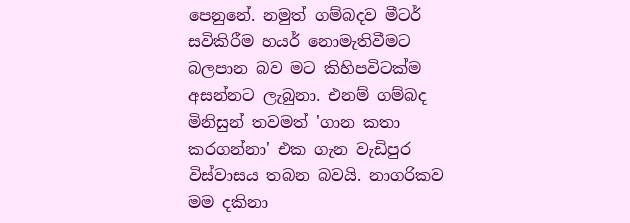පෙනුනේ. නමුත් ගම්බදව මීටර් සවිකිරීම හයර් නොමැතිවීමට බලපාන බව මට කිහිපවිටක්ම අසන්නට ලැබුනා. එනම් ගම්බද මිනිසුන් තවමත් 'ගාන කතා කරගන්නා' එක ගැන වැඩිපුර විස්වාසය තබන බවයි. නාගරිකව මම දකිනා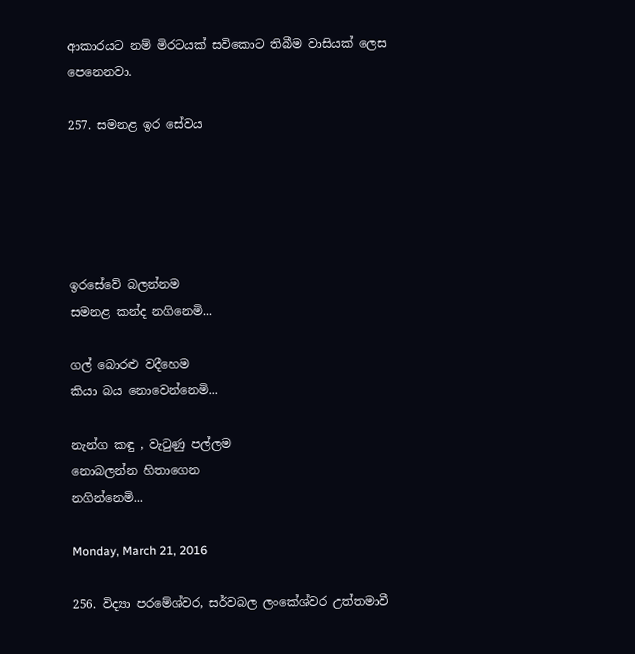ආකාරයට නම් මිරටයක් සවිකොට තිබීම වාසියක් ලෙස පෙනෙනවා.

257. සමනළ ඉර සේවය





ඉරසේවේ බලන්නම
සමනළ කන්ද නගිනෙමි...

ගල් බොරළු වදීහෙම
කියා බය නොවෙන්නෙමි...

නැන්ග කඳු , වැටුණු පල්ලම
නොබලන්න හිතාගෙන
නගින්නෙමි...

Monday, March 21, 2016

256. විද්‍යා පරමේශ්වර, සර්වබල ලංකේශ්වර උත්තමාවී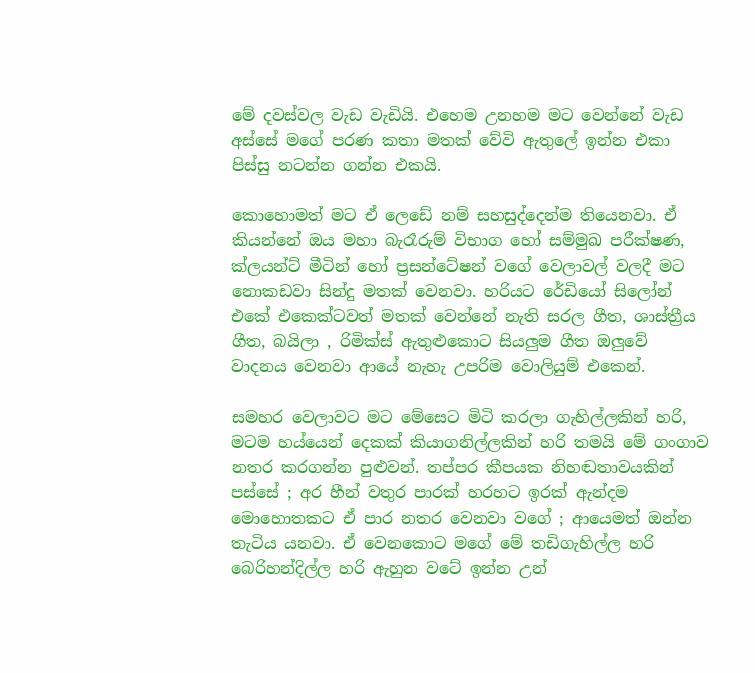මේ දවස්වල වැඩ වැඩියි. එහෙම උනහම මට වෙන්නේ වැඩ අස්සේ මගේ පරණ කතා මතක් වේවි ඇතුලේ ඉන්න එකා පිස්සු නටන්න ගන්න එකයි.

කොහොමත් මට ඒ ලෙඩේ නම් සහසුද්දෙන්ම තියෙනවා. ඒ කියන්නේ ඔය මහා බැරෑරුම් විභාග හෝ සම්මුඛ පරීක්ෂණ, ක්ලයන්ට් මීටින් හෝ ප්‍රසන්ටේෂන් වගේ වෙලාවල් වලදී මට නොකඩවා සින්දු මතක් වෙනවා. හරියට රේඩියෝ සිලෝන් එකේ එකෙක්ටවත් මතක් වෙන්නේ නැති සරල ගීත, ශාස්ත්‍රීය ගීත, බයිලා , රිමික්ස් ඇතුළුකොට සියලුම ගීත ඔලුවේ වාදනය වෙනවා ආයේ නැහැ උපරිම වොලියුම් එකෙන්.

සමහර වෙලාවට මට මේසෙට මිටි කරලා ගැහිල්ලකින් හරි, මටම හය්යෙන් දෙකක් කියාගනිල්ලකින් හරි තමයි මේ ගංගාව නතර කරගන්න පුළුවන්. තප්පර කීපයක නිහඬතාවයකින් පස්සේ ; අර හීන් වතුර පාරක් හරහට ඉරක් ඇන්දම මොහොතකට ඒ පාර නතර වෙනවා වගේ ; ආයෙමත් ඔන්න තැටිය යනවා. ඒ වෙනකොට මගේ මේ තඩිගැහිල්ල හරි බෙරිහන්දිල්ල හරි ඇහුන වටේ ඉන්න උන්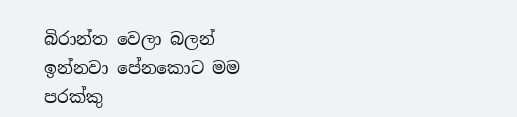බිරාන්ත වෙලා බලන් ඉන්නවා පේනකොට මම පරක්කු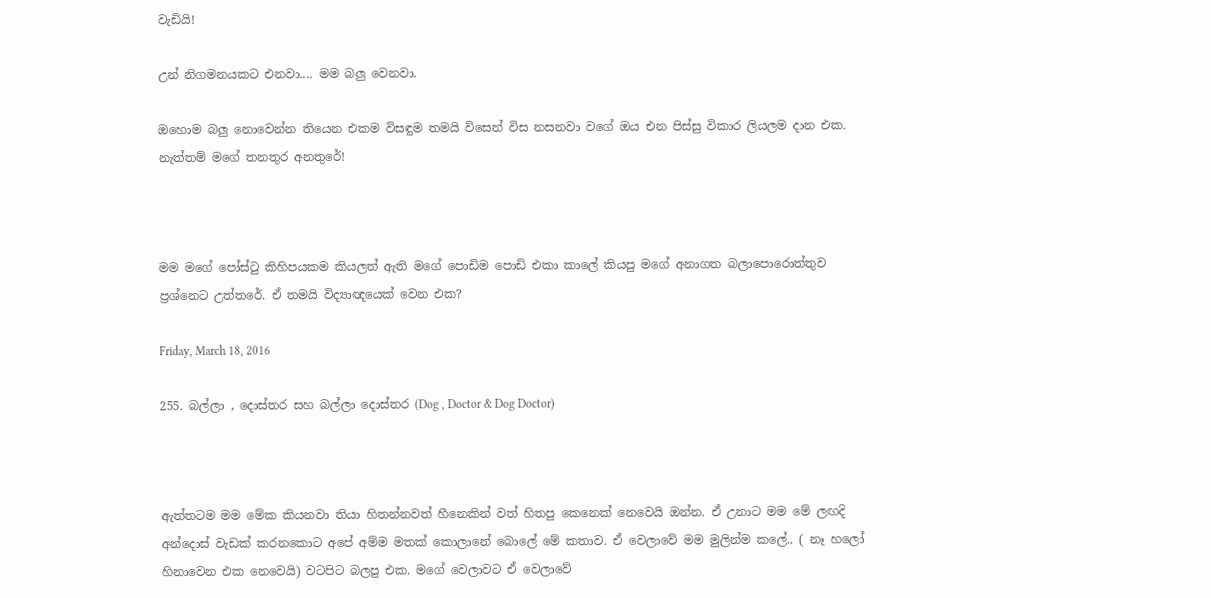වැඩියි!

උන් නිගමනයකට එනවා.... මම බලු වෙනවා.

ඔහොම බලු නොවෙන්න තියෙන එකම විසඳුම තමයි විසෙන් විස නසනවා වගේ ඔය එන පිස්සු විකාර ලියලම දාන එක. නැත්තම් මගේ තනතුර අනතුරේ!



මම මගේ පෝස්ටු කිහිපයකම කියලත් ඇති මගේ පොඩිම පොඩි එකා කාලේ කියපු මගේ අනාගත බලාපොරොත්තුව ප්‍රශ්නෙට උත්තරේ. ඒ තමයි විද්‍යාඥයෙක් වෙන එක?

Friday, March 18, 2016

255. බල්ලා , දොස්තර සහ බල්ලා දොස්තර (Dog , Doctor & Dog Doctor)



ඇත්තටම මම මේක කියනවා තියා හිතන්නවත් හීනෙකින් වත් හිතපු කෙනෙක් නෙවෙයි ඔන්න. ඒ උනාට මම මේ ලඟදි අන්දොස් වැඩක් කරනකොට අපේ අම්ම මතක් කොලානේ බොලේ මේ කතාව. ඒ වෙලාවේ මම මුලින්ම කලේ.. ( නෑ හලෝ හිනාවෙන එක නෙවෙයි) වටපිට බලපු එක. මගේ වෙලාවට ඒ වෙලාවේ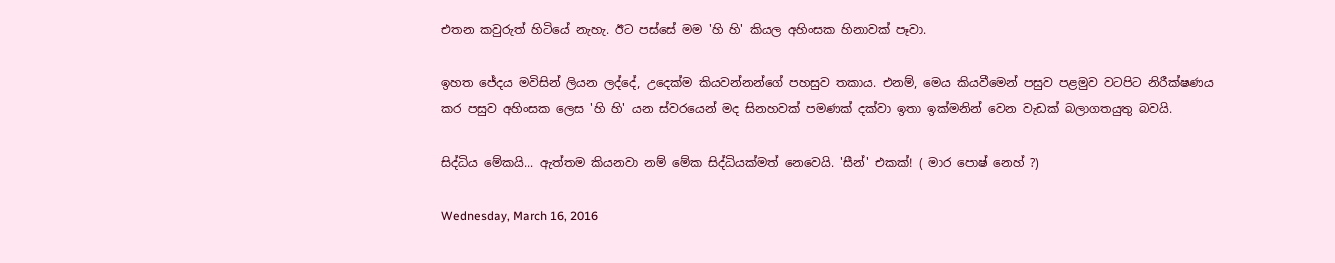එතන කවුරුත් හිටියේ නැහැ. ඊට පස්සේ මම 'හි හි' කියල අහිංසක හිනාවක් පෑවා.

ඉහත ජේදය මවිසින් ලියන ලද්දේ, උදෙක්ම කියවන්නන්ගේ පහසුව තකාය. එනම්, මෙය කියවීමෙන් පසුව පළමුව වටපිට නිරීක්ෂණය කර පසුව අහිංසක ලෙස 'හි හි' යන ස්වරයෙන් මද සිනහවක් පමණක් දක්වා ඉතා ඉක්මනින් වෙන වැඩක් බලාගතයුතු බවයි.

සිද්ධිය මේකයි... ඇත්තම කියනවා නම් මේක සිද්ධියක්මත් නෙවෙයි. 'සීන්' එකක්! ( මාර පොෂ් නෙහ් ?)

Wednesday, March 16, 2016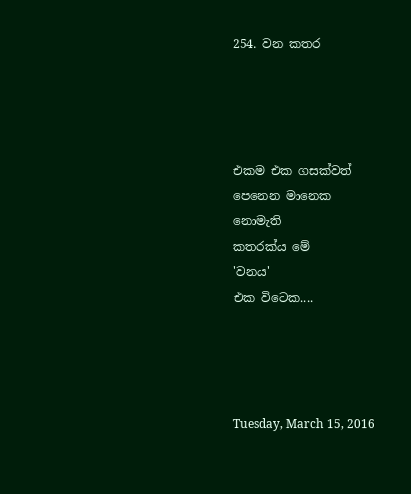254. වන කතර




එකම එක ගසක්වත්
පෙනෙන මානෙක
නොමැති
කතරක්ය මේ
'වනය'
එක විටෙක....




Tuesday, March 15, 2016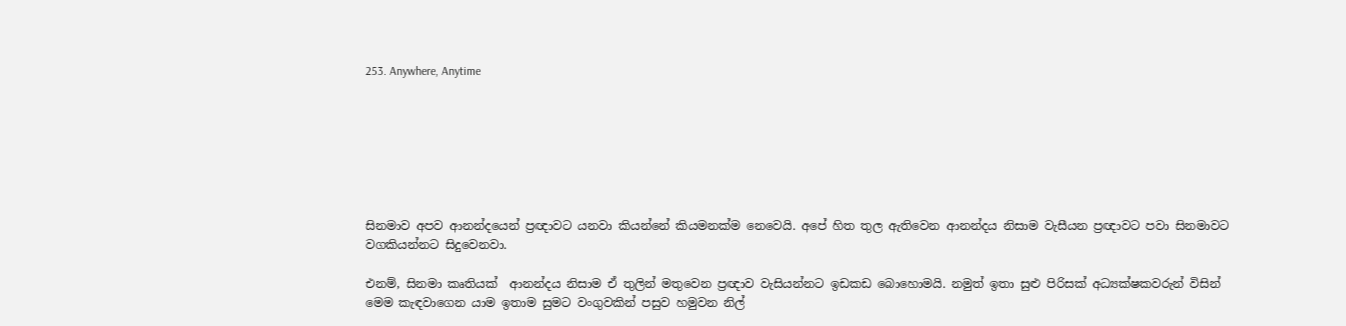253. Anywhere, Anytime







සිනමාව අපව ආනන්දයෙන් ප්‍රඥාවට යනවා කියන්නේ කියමනක්ම නෙවෙයි. අපේ හිත තුල ඇතිවෙන ආනන්දය නිසාම වැසීයන ප්‍රඥාවට පවා සිනමාවට වගකියන්නට සිදුවෙනවා.

එනම්, සිනමා කෘතියක්  ආනන්දය නිසාම ඒ තුලින් මතුවෙන ප්‍රඥාව වැසියන්නට ඉඩකඩ බොහොමයි. නමුත් ඉතා සුළු පිරිසක් අධ්‍යක්ෂකවරුන් විසින් මෙම කැඳවාගෙන යාම ඉතාම සුමට වංගුවකින් පසුව හමුවන නිල්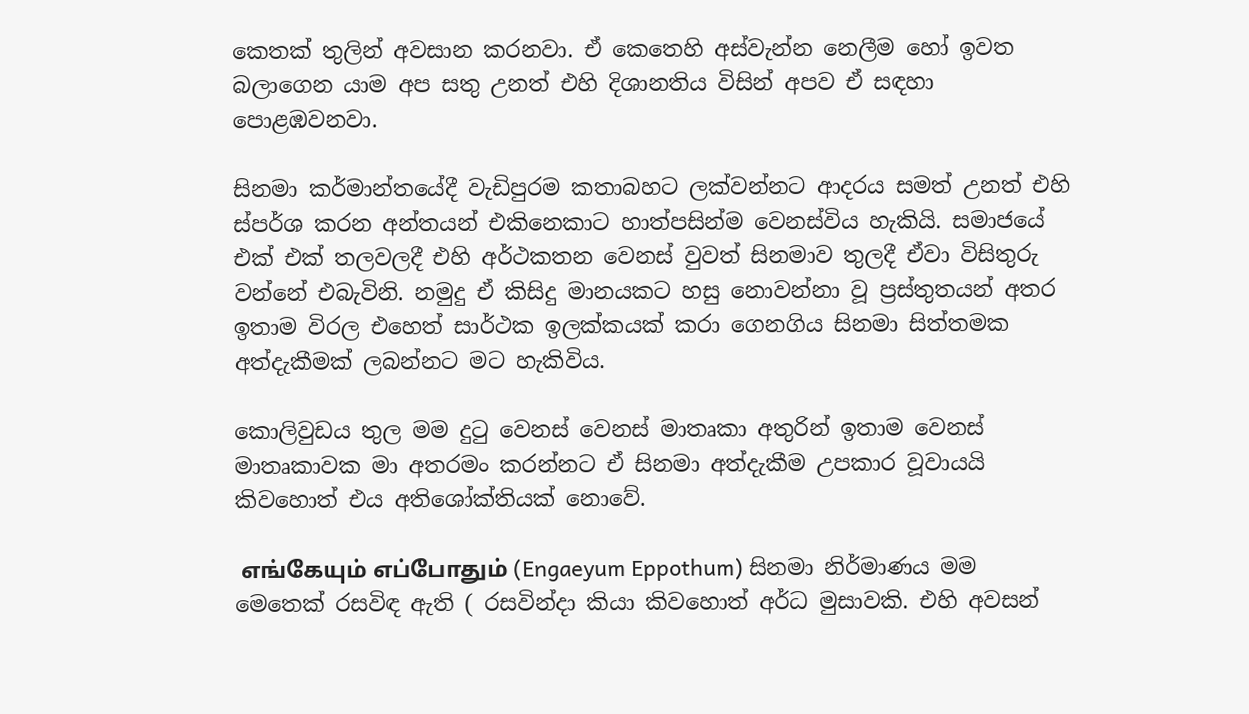කෙතක් තුලින් අවසාන කරනවා. ඒ කෙතෙහි අස්වැන්න නෙලීම හෝ ඉවත බලාගෙන යාම අප සතු උනත් එහි දිශානතිය විසින් අපව ඒ සඳහා පොළඹවනවා.

සිනමා කර්මාන්තයේදී වැඩිපුරම කතාබහට ලක්වන්නට ආදරය සමත් උනත් එහි ස්පර්ශ කරන අන්තයන් එකිනෙකාට හාත්පසින්ම වෙනස්විය හැකියි. සමාජයේ එක් එක් තලවලදී එහි අර්ථකතන වෙනස් වුවත් සිනමාව තුලදී ඒවා විසිතුරු වන්නේ එබැවිනි. නමුදු ඒ කිසිදු මානයකට හසු නොවන්නා වූ ප්‍රස්තුතයන් අතර ඉතාම විරල එහෙත් සාර්ථක ඉලක්කයක් කරා ගෙනගිය සිනමා සිත්තමක අත්දැකීමක් ලබන්නට මට හැකිවිය.

කොලිවුඩය තුල මම දුටු වෙනස් වෙනස් මාතෘකා අතුරින් ඉතාම වෙනස් මාතෘකාවක මා අතරමං කරන්නට ඒ සිනමා අත්දැකීම උපකාර වූවායයි කිවහොත් එය අතිශෝක්තියක් නොවේ.

 எங்கேயும் எப்போதும் (Engaeyum Eppothum) සිනමා නිර්මාණය මම මෙතෙක් රසවිඳ ඇති ( රසවින්දා කියා කිවහොත් අර්ධ මුසාවකි. එහි අවසන්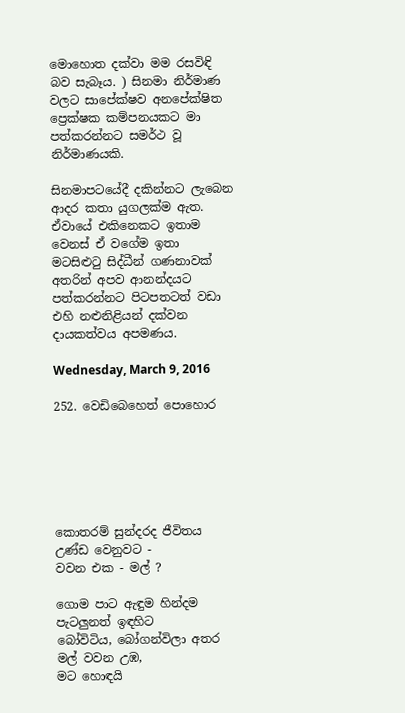මොහොත දක්වා මම රසවිඳි බව සැබෑය. ) සිනමා නිර්මාණ වලට සාපේක්ෂව අනපේක්ෂිත ප්‍රෙක්ෂක කම්පනයකට මා පත්කරන්නට සමර්ථ වූ නිර්මාණයකි.

සිනමාපටයේදී දකින්නට ලැබෙන ආදර කතා යුගලක්ම ඇත. ඒවායේ එකිනෙකට ඉතාම වෙනස් ඒ වගේම ඉතා මටසිළුටු සිද්ධීන් ගණනාවක් අතරින් අපව ආනන්දයට පත්කරන්නට පිටපතටත් වඩා එහි නළුනිළියන් දක්වන දායකත්වය අපමණය.

Wednesday, March 9, 2016

252. වෙඩිබෙහෙත් පොහොර






කොතරම් සුන්දරද ජීවිතය
උණ්ඩ වෙනුවට -
වවන එක - මල් ?

ගොම පාට ඇඳුම හින්දම
පැටලුනත් ඉඳහිට
බෝවිටිය, බෝගන්විලා අතර
මල් වවන උඹ,
මට හොඳයි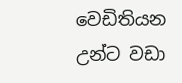වෙඩිතියන උන්ට වඩා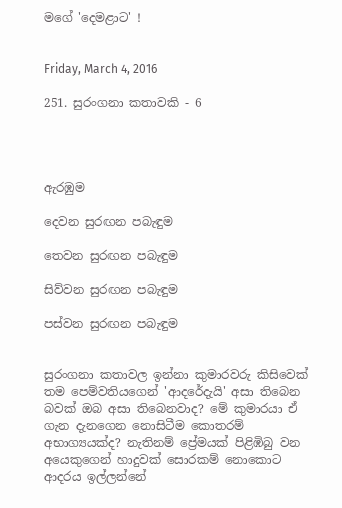මගේ 'දෙමළාට' !


Friday, March 4, 2016

251. සුරංගනා කතාවකි - 6




ඇරඹුම

දෙවන සුරඟන පබැඳුම

තෙවන සුරඟන පබැඳුම

සිව්වන සුරඟන පබැඳුම

පස්වන සුරඟන පබැඳුම


සුරංගනා කතාවල ඉන්නා කුමාරවරු කිසිවෙක් තම පෙම්වතියගෙන් 'ආදරේදැයි' අසා තිබෙන බවක් ඔබ අසා තිබෙනවාද? මේ කුමාරයා ඒ ගැන දැනගෙන නොසිටීම කොතරම් අභාග්‍යයක්ද? නැතිනම් ප්‍රේමයක් පිළිඹිබු වන අයෙකුගෙන් හාදුවක් සොරකම් නොකොට ආදරය ඉල්ලන්නේ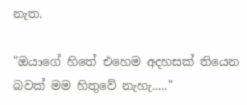නැත.

"ඔයාගේ හිතේ එහෙම අදහසක් තියෙන බවක් මම හිතුවේ නැහැ....."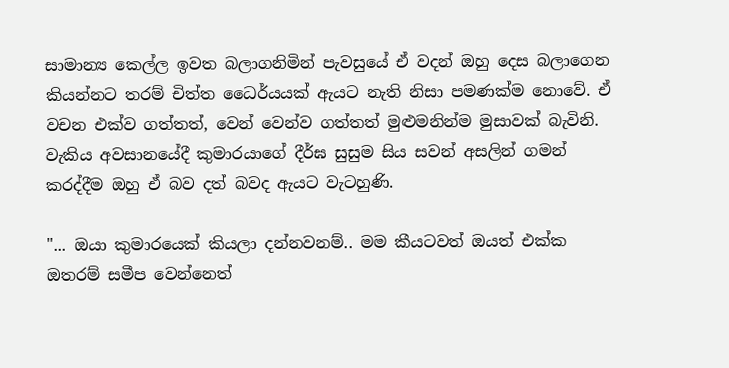සාමාන්‍ය කෙල්ල ඉවත බලාගනිමින් පැවසුයේ ඒ වදන් ඔහු දෙස බලාගෙන කියන්නට තරම් චිත්ත ධෛර්යයක් ඇයට නැති නිසා පමණක්ම නොවේ. ඒ වචන එක්ව ගත්තත්, වෙන් වෙන්ව ගත්තත් මුළුමනින්ම මුසාවක් බැවිනි. වැකිය අවසානයේදී කුමාරයාගේ දීර්ඝ සුසුම සිය සවන් අසලින් ගමන් කරද්දීම ඔහු ඒ බව දත් බවද ඇයට වැටහුණි.

"... ඔයා කුමාරයෙක් කියලා දන්නවනම්.. මම කීයටවත් ඔයත් එක්ක ඔතරම් සමීප වෙන්නෙත්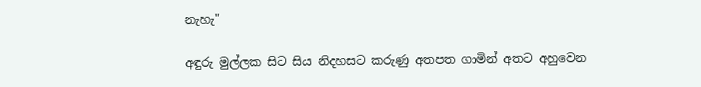නැහැ"

අඳුරු මුල්ලක සිට සිය නිදහසට කරුණු අතපත ගාමින් අතට අහුවෙන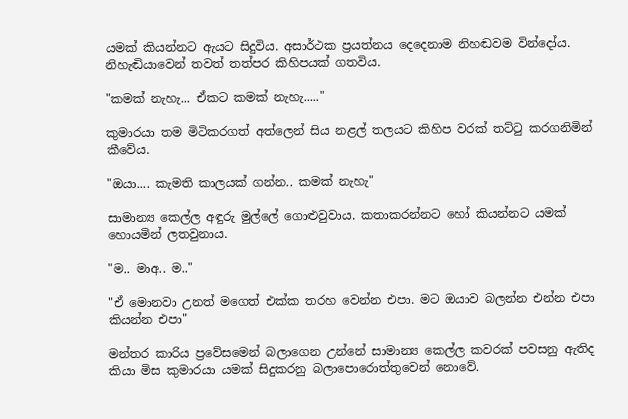යමක් කියන්නට ඇයට සිදුවිය. අසාර්ථක ප්‍රයත්නය දෙදෙනාම නිහඬවම වින්දෝය. නිහැඬියාවෙන් තවත් තත්පර කිහිපයක් ගතවිය.

"කමක් නැහැ... ඒකට කමක් නැහැ....."

කුමාරයා තම මිටිකරගත් අත්ලෙන් සිය නළල් තලයට කිහිප වරක් තට්ටු කරගනිමින් කීවේය.

"ඔයා.... කැමති කාලයක් ගන්න.. කමක් නැහැ"

සාමාන්‍ය කෙල්ල අඳුරු මුල්ලේ ගොළුවුවාය. කතාකරන්නට හෝ කියන්නට යමක් හොයමින් ලතවුනාය.

"ම.. මාඅ.. ම.."

"ඒ මොනවා උනත් මගෙත් එක්ක තරහ වෙන්න එපා. මට ඔයාව බලන්න එන්න එපා කියන්න එපා"

මන්තර කාරිය ප්‍රවේසමෙන් බලාගෙන උන්නේ සාමාන්‍ය කෙල්ල කවරක් පවසනු ඇතිද කියා මිස කුමාරයා යමක් සිදුකරනු බලාපොරොත්තුවෙන් නොවේ.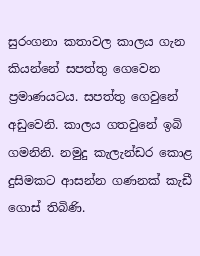සුරංගනා කතාවල කාලය ගැන කියන්නේ සපත්තු ගෙවෙන ප්‍රමාණයටය. සපත්තු ගෙවුනේ අඩුවෙනි. කාලය ගතවුනේ ඉබි ගමනිනි. නමුදු කැලැන්ඩර කොළ දුසිමකට ආසන්න ගණනක් කැඩී ගොස් තිබිණි.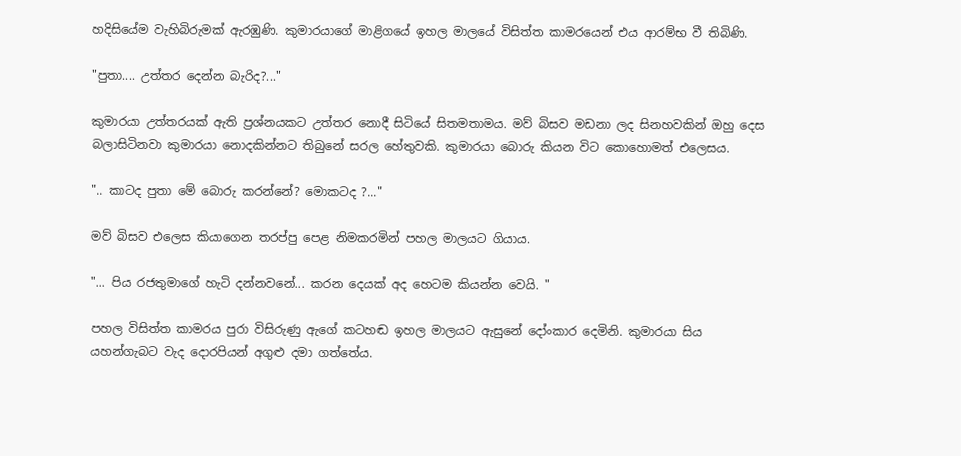හදිසියේම වැහිබිරුමක් ඇරඹුණි. කුමාරයාගේ මාළිගයේ ඉහල මාලයේ විසිත්ත කාමරයෙන් එය ආරම්භ වී තිබිණි.

"පුතා.... උත්තර දෙන්න බැරිද?..."

කුමාරයා උත්තරයක් ඇති ප්‍රශ්නයකට උත්තර නොදී සිටියේ සිතමතාමය. මව් බිසව මඩනා ලද සිනහවකින් ඔහු දෙස බලාසිටිනවා කුමාරයා නොදකින්නට තිබුනේ සරල හේතුවකි. කුමාරයා බොරු කියන විට කොහොමත් එලෙසය.

".. කාටද පුතා මේ බොරු කරන්නේ? මොකටද ?..."

මව් බිසව එලෙස කියාගෙන තරප්පු පෙළ නිමකරමින් පහල මාලයට ගියාය.

"... පිය රජතුමාගේ හැටි දන්නවනේ... කරන දෙයක් අද හෙටම කියන්න වෙයි. "

පහල විසිත්ත කාමරය පුරා විසිරුණු ඇගේ කටහඬ ඉහල මාලයට ඇසුනේ දෝංකාර දෙමිනි. කුමාරයා සිය යහන්ගැබට වැද දොරපියන් අගුළු දමා ගත්තේය.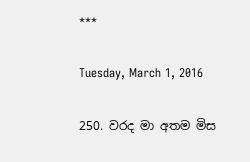***

Tuesday, March 1, 2016

250. වරද මා අතම මිස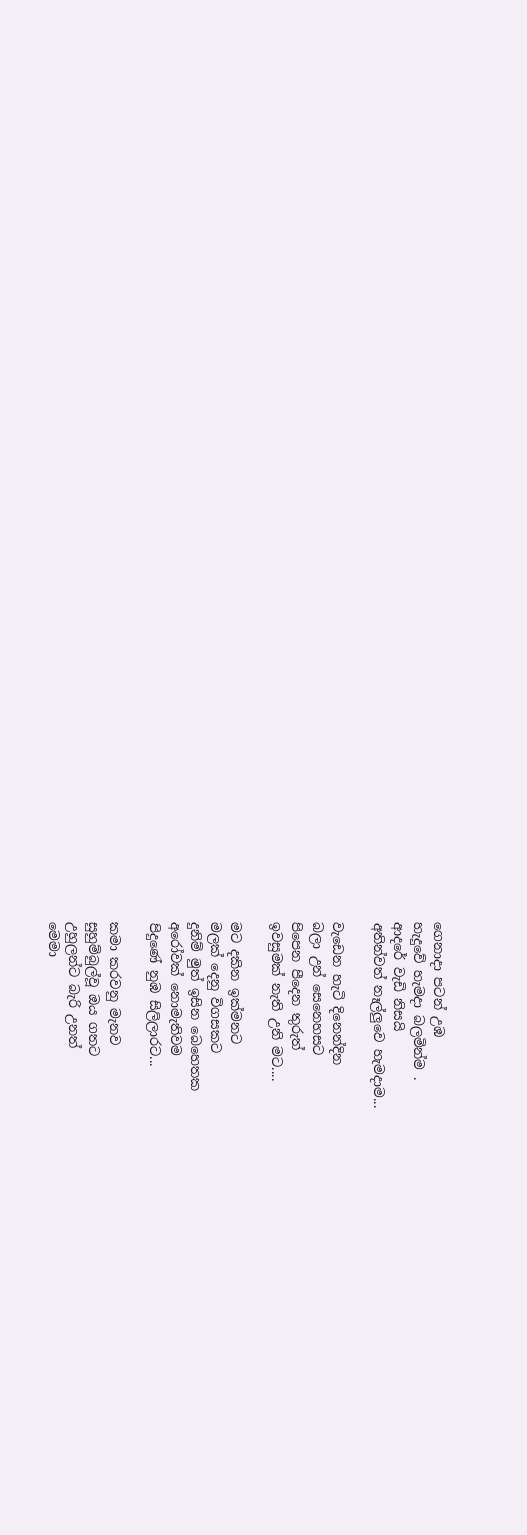ගෙනාදා පටන් උඹ
හැදුවේ හැමදා බලමින්ම .
ආදරේ වැඩි නිසයි
අතින්වත් නෑල්ලුවෙ හැමදාම...

වැඩෙන හැටි දිනෙන්දින
බලා උන් සෙනෙහසට
පිපෙන පීදෙන තුරුත්
ඉවසුමක් නැති උනි මට....

මට දකින ඉක්මනට
මලක් දෙනු විගසකට
දුනිම් මුත් ඉසින බෙහෙතක
අරෝවක් නොමැතිවම
පිදුණේ නුඹ සිලිලාරට...

කමා කරවනු මැනව
සුහුම්බුල්වූ ඔය ගතට
උහුලන්ට බැරි උනත්
මෙමා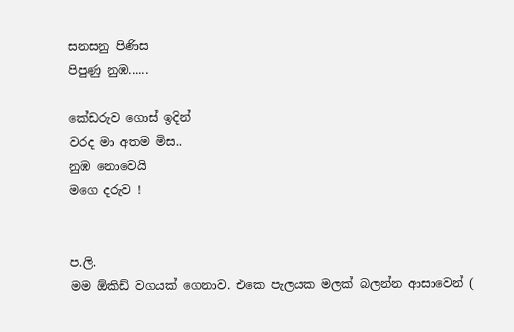සනසනු පිණිස
පිපුණු නුඹ......

කේඩරුව ගොස් ඉදින්
වරද මා අතම මිස..
නුඹ නොවෙයි
මගෙ දරුව !


ප.ලි.
මම ඕකිඩ් වගයක් ගෙනාව. එකෙ පැලයක මලක් බලන්න ආසාවෙන් (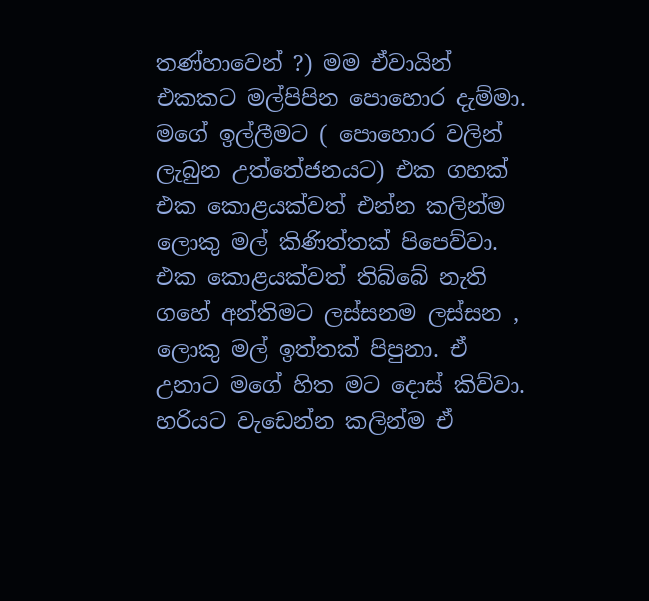තණ්හාවෙන් ?) මම ඒවායින් එකකට මල්පිපින පොහොර දැම්මා. මගේ ඉල්ලීමට ( පොහොර වලින් ලැබුන උත්තේජනයට) එක ගහක් එක කොළයක්වත් එන්න කලින්ම ලොකු මල් කිණිත්තක් පිපෙව්වා. එක කොළයක්වත් තිබ්බේ නැති ගහේ අන්තිමට ලස්සනම ලස්සන , ලොකු මල් ඉත්තක් පිපුනා. ඒ උනාට මගේ හිත මට දොස් කිව්වා. හරියට වැඩෙන්න කලින්ම ඒ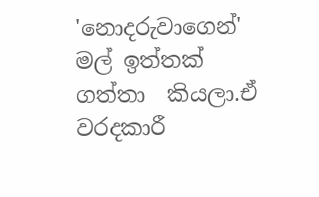'නොදරුවාගෙන්' මල් ඉත්තක් ගත්තා  කියලා.ඒ වරදකාරී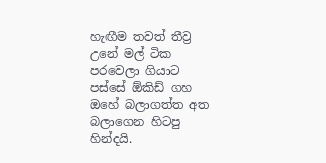හැඟීම තවත් තීව්‍ර උනේ මල් ටික පරවෙලා ගියාට පස්සේ ඕකිඩ් ගහ ඔහේ බලාගත්ත අත බලාගෙන හිටපු හින්දයි.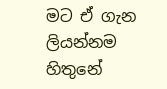මට ඒ ගැන ලියන්නම හිතුනේ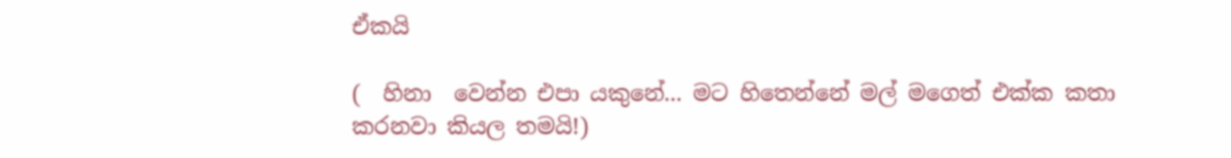ඒකයි

(  හිනා  වෙන්න එපා යකුනේ... මට හිතෙන්නේ මල් මගෙත් එක්ක කතා කරනවා කියල තමයි!)